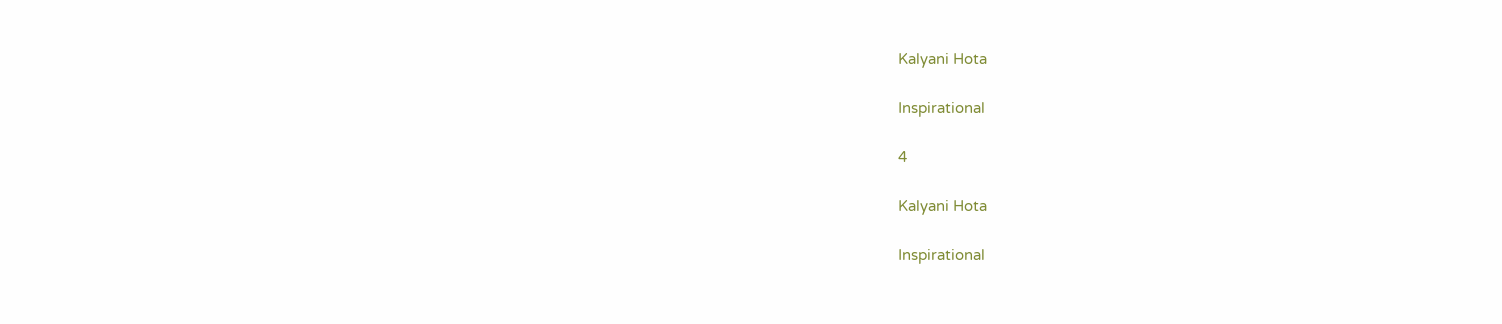Kalyani Hota

Inspirational

4

Kalyani Hota

Inspirational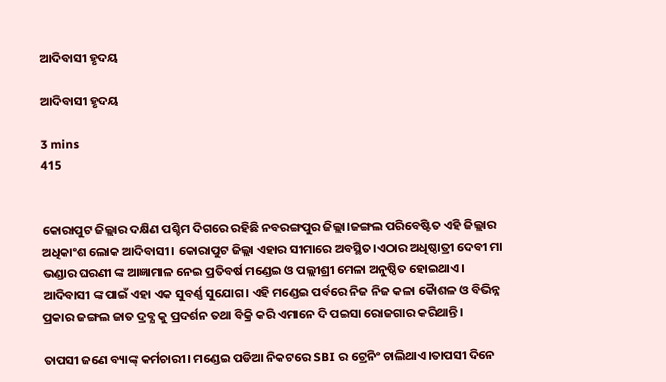ଆଦିବାସୀ ହୃଦୟ

ଆଦିବାସୀ ହୃଦୟ

3 mins
415


କୋରାପୁଟ ଜିଲ୍ଲାର ଦକ୍ଷିଣ ପଶ୍ଚିମ ଦିଗରେ ରହିଛି ନବରଙ୍ଗପୁର ଜିଲ୍ଲା।ଜଙ୍ଗଲ ପରିବେଷ୍ଟିତ ଏହି ଜିଲ୍ଲାର ଅଧିକାଂଶ ଲୋକ ଆଦିବାସୀ। କୋରାପୁଟ ଜିଲ୍ଲା ଏହାର ସୀମାରେ ଅବସ୍ଥିତ।ଏଠାର ଅଧିଷ୍ଠାତ୍ରୀ ଦେବୀ ମା ଭଣ୍ଡାର ଘରଣୀ ଙ୍କ ଆଜ୍ଞାମାଳ ନେଇ ପ୍ରତିବର୍ଷ ମଣ୍ଡେଇ ଓ ପଲ୍ଲୀଶ୍ରୀ ମେଳା ଅନୁଷ୍ଠିତ ହୋଇଥାଏ। ଆଦିବାସୀ ଙ୍କ ପାଇଁ ଏହା ଏକ ସୁବର୍ଣ୍ଣ ସୁଯୋଗ। ଏହି ମଣ୍ଡେଇ ପର୍ବରେ ନିଜ ନିଜ କଳା କୈାଶଳ ଓ ବିଭିନ୍ନ ପ୍ରକାର ଜଙ୍ଗଲ ଜାତ ଦ୍ରବ୍ଯ କୁ ପ୍ରଦର୍ଶନ ତଥା ବିକ୍ରି କରି ଏମାନେ ଦି ପଇସା ରୋଜଗାର କରିଥାନ୍ତି।

ତାପସୀ ଜଣେ ବ୍ୟାଙ୍କ୍ କର୍ମଚାରୀ। ମଣ୍ଡେଇ ପଡିଆ ନିକଟରେ SBI ର ଟ୍ରେନିଂ ଚାଲିଥାଏ।ତାପସୀ ଦିନେ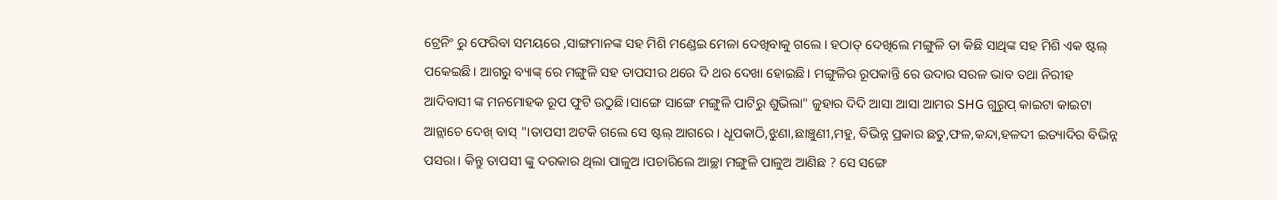ଟ୍ରେନିଂ ରୁ ଫେରିବା ସମୟରେ ,ସାଙ୍ଗମାନଙ୍କ ସହ ମିଶି ମଣ୍ଡେଇ ମେଳା ଦେଖିବାକୁ ଗଲେ। ହଠାତ୍ ଦେଖିଲେ ମଙ୍ଗୁଳି ତା କିଛି ସାଥିଙ୍କ ସହ ମିଶି ଏକ ଷ୍ଟଲ୍ ପକେଇଛି। ଆଗରୁ ବ୍ୟାଙ୍କ୍ ରେ ମଙ୍ଗୁଳି ସହ ତାପସୀର ଥରେ ଦି ଥର ଦେଖା ହୋଇଛି। ମଙ୍ଗୁଳିର ରୂପକାନ୍ତି ରେ ଉଦାର ସରଳ ଭାବ ତଥା ନିରୀହ ଆଦିବାସୀ ଙ୍କ ମନମୋହକ ରୂପ ଫୁଟି ଉଠୁଛି।ସାଙ୍ଗେ ସାଙ୍ଗେ ମଙ୍ଗୁଳି ପାଟିରୁ ଶୁଭିଲା" ଜୁହାର ଦିଦି ଆସା ଆସା ଆମର SHG ଗୁରୁପ୍ କାଇଟା କାଇଟା ଆନ୍ଲାଚେ ଦେଖ୍ ବାସ୍ "।ତାପସୀ ଅଟକି ଗଲେ ସେ ଷ୍ଟଲ୍ ଆଗରେ। ଧୂପକାଠି,ଝୁଣା,ଛାଞ୍ଚୁଣୀ,ମହୁ, ବିଭିନ୍ନ ପ୍ରକାର ଛତୁ,ଫଳ,କନ୍ଦା,ହଳଦୀ ଇତ୍ୟାଦିର ବିଭିନ୍ନ ପସରା। କିନ୍ତୁ ତାପସୀ ଙ୍କୁ ଦରକାର ଥିଲା ପାଳୁଅ।ପଚାରିଲେ ଆଚ୍ଛା ମଙ୍ଗୁଳି ପାଳୁଅ ଆଣିଛ ? ସେ ସଙ୍ଗେ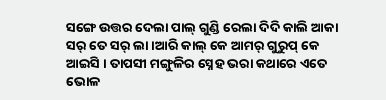ସଙ୍ଗେ ଉତ୍ତର ଦେଲା ପାଲ୍ ଗୁଣ୍ଡି ରେଲା ଦିଦି କାଲି ଆକା ସର୍ ତେ ସର୍ ଲା।ଆରି କାଲ୍ କେ ଆମର୍ ଗୁରୁପ୍ କେ ଆଇସି । ତାପସୀ ମଙ୍ଗୁଳିର ସ୍ନେହ ଭରା କଥାରେ ଏତେ ଭୋଳ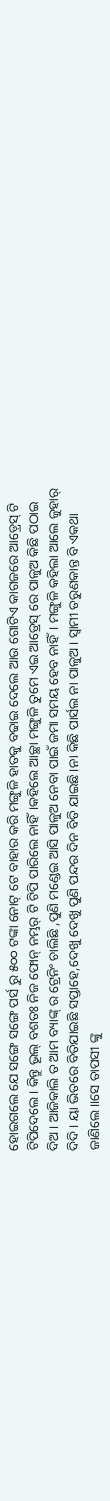ହୋଇଗଲେ ଯେ ସଙ୍ଗେ ସଙ୍ଗେ ପର୍ସ ରୁ ୫୦୦ ଟଙ୍କା ନୋଟ୍ ଟେ ବାହାର କରି ମଙ୍ଗୁଳି ହାତକୁ ବଢାଇ ଦେଲେ ଆଉ ଗୋଟିଏ କାଗଜରେ ଆଡ଼୍ରେସ୍ ଟି ଟିପିଦେଲେ। କିନ୍ତୁ ଭୂଲ୍ ବଶତଃ ନିଜ ଫୋନ୍ ନମ୍ଭର୍ ଟି ଟିପି ପାରିଲେ ନାହିଁ।କହିଲେ ଆଚ୍ଛା ମଙ୍ଗୁଳି ତୁମେ ଏଇ ଆଡ୍ରେସ୍ ରେ ପାଳୁଅ କିଛି ପଠାଇ ଦିଅ। ଆଜିକାଲି ତ ଆମ ବ୍ୟାଙ୍କ୍ ର ଟ୍ରେନିଂ ଚାଲିଛି ,ପୁଣି ମଣ୍ଡେଇ ଆସି ପାଳୁଅ ନେବା ପାଇଁ ଜମା ସମୟ ହେବ ନାହିଁ। ମଙ୍ଗୁଳି କହିଲା ଆଲେ ଜୁହାର୍ ଦିଦି‌। ୟା ଭିତରେ ବିତିଯାଇଛି ସପ୍ତାହେ,ଦେଖୁ ଦେଖୁ ପୁଣି ପନ୍ଦର ଦିନ ବିତି ଯାଇଛି।ନା କିଛି ପାର୍ସଲ ନା ପାଳୁଅ। ସ୍ବାମୀ ତରୁଣକାନ୍ତ ବି ଏକଥା ଜାଣିଲେ।।ସେ ତାପସୀ ଙ୍କୁ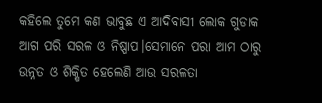କହିଲେ ତୁମେ କଣ ଭାବୁଛ ଏ ଆଦିବାସୀ ଲୋକ ଗୁଡାକ ଆଗ ପରି ସରଳ ଓ ନିଷ୍ପାପ।ସେମାନେ ପରା ଆମ ଠାରୁ ଉନ୍ନତ ଓ ଶିକ୍ଷିତ ହେଲେଣି ଆଉ ସରଳତା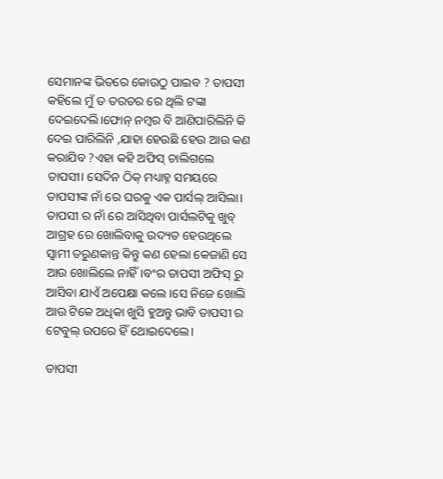ସେମାନଙ୍କ ଭିତରେ କୋଉଠୁ ପାଇବ ? ତାପସୀ କହିଲେ ମୁଁ ତ ତରତର ରେ ଥିଲି ଟଙ୍କା ଦେଇଦେଲି।ଫୋନ୍ ନମ୍ବର ବି ଆଣିପାରିଲିନି କି ଦେଇ ପାରିଲିନି ,ଯାହା ହେଉଛି ହେଉ ଆଉ କଣ କରାଯିବ ?ଏହା କହି ଅଫିସ୍ ଚାଲିଗଲେ ତାପସୀ। ସେଦିନ ଠିକ୍ ମଧ୍ୟାହ୍ନ ସମୟରେ ତାପସୀଙ୍କ ନାଁ ରେ ଘରକୁ ଏକ ପାର୍ସଲ୍ ଆସିଲା। ତାପସୀ ର ନାଁ ରେ ଆସିଥିବା ପାର୍ସଲଟିକୁ ଖୁବ୍ ଆଗ୍ରହ ରେ ଖୋଲିବାକୁ ଉଦ୍ୟତ ହେଉଥିଲେ ସ୍ଵାମୀ ତରୁଣକାନ୍ତ କିନ୍ତୁ କଣ ହେଲା କେଜାଣି ସେ ଆଉ ଖୋଲିଲେ ନାହିଁ।ବଂର ତାପସୀ ଅଫିସ୍ ରୁ ଆସିବା ଯାଏଁ ଅପେକ୍ଷା କଲେ ।ସେ ନିଜେ ଖୋଲି ଆଉ ଟିକେ ଅଧିକା ଖୁସି ହୁଅନ୍ତୁ ଭାବି ତାପସୀ ର ଟେବୁଲ୍ ଉପରେ ହିଁ ଥୋଇଦେଲେ।

ତାପସୀ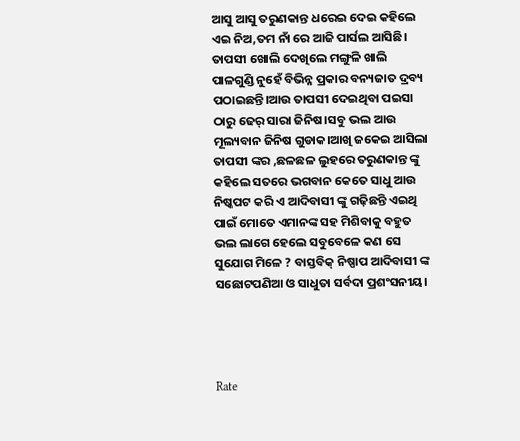ଆସୁ ଆସୁ ତରୁଣକାନ୍ତ ଧରେଇ ଦେଇ କହିଲେ ଏଇ ନିଅ,ତମ ନାଁ ରେ ଆଜି ପାର୍ସଲ ଆସିଛି। ତାପସୀ ଖୋଲି ଦେଖିଲେ ମଙ୍ଗୁଳି ଖାଲି ପାଳଗୁଣ୍ଡି ନୁହେଁ ବିଭିନ୍ନ ପ୍ରକାର ବନ୍ୟଜାତ ଦ୍ରବ୍ୟ ପଠାଇଛନ୍ତି।ଆଉ ତାପସୀ ଦେଇଥିବା ପଇସା ଠାରୁ ଢେର୍ ସାରା ଜିନିଷ।ସବୁ ଭଲ ଆଉ ମୂଲ୍ୟବାନ ଜିନିଷ ଗୁଡାକ।ଆଖି ଜକେଇ ଆସିଲା ତାପସୀ ଙ୍କର ,ଛଳଛଳ ଲୁହରେ ତରୁଣକାନ୍ତ ଙ୍କୁ କହିଲେ ସତରେ ଭଗବାନ କେତେ ସାଧୁ ଆଉ ନିଷ୍କପଟ କରି ଏ ଆଦିବାସୀ ଙ୍କୁ ଗଢ଼ିଛନ୍ତି ଏଇଥି ପାଇଁ ମୋତେ ଏମାନଙ୍କ ସହ ମିଶିବାକୁ ବହୁତ ଭଲ ଲାଗେ ହେଲେ ସବୁବେଳେ କଣ ସେ ସୁଯୋଗ ମିଳେ ? ବାସ୍ତବିକ୍ ନିଷ୍ପାପ ଆଦିବାସୀ ଙ୍କ ସଛୋଟପଣିଆ ଓ ସାଧୁତା ସର୍ବଦା ପ୍ରଶଂସନୀୟ।




Rate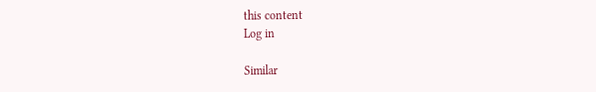this content
Log in

Similar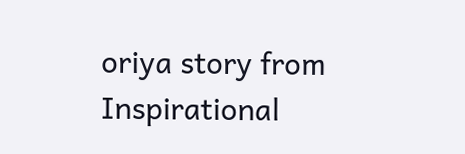oriya story from Inspirational